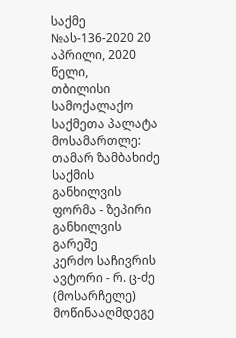საქმე №ას-136-2020 20 აპრილი, 2020 წელი,
თბილისი
სამოქალაქო საქმეთა პალატა
მოსამართლე: თამარ ზამბახიძე
საქმის განხილვის ფორმა - ზეპირი განხილვის გარეშე
კერძო საჩივრის ავტორი - რ. ც-ძე (მოსარჩელე)
მოწინააღმდეგე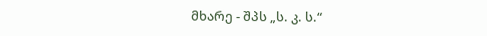მხარე - შპს „ს. კ. ს.“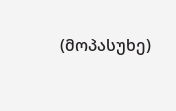(მოპასუხე)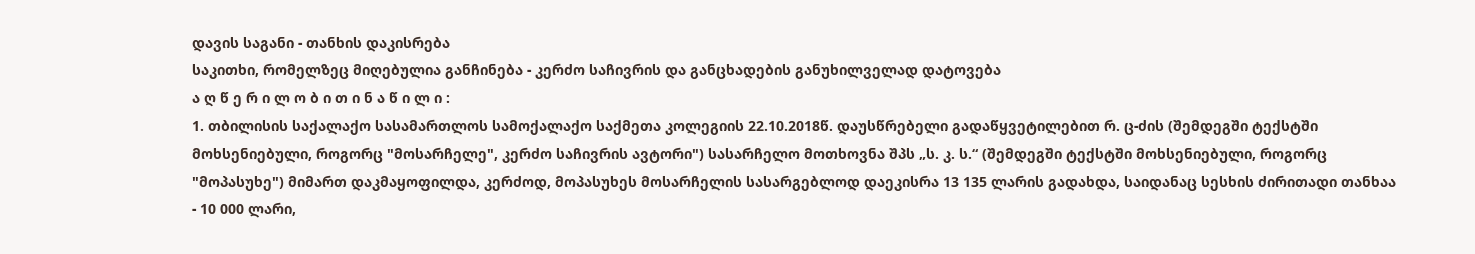დავის საგანი - თანხის დაკისრება
საკითხი, რომელზეც მიღებულია განჩინება - კერძო საჩივრის და განცხადების განუხილველად დატოვება
ა ღ წ ე რ ი ლ ო ბ ი თ ი ნ ა წ ი ლ ი :
1. თბილისის საქალაქო სასამართლოს სამოქალაქო საქმეთა კოლეგიის 22.10.2018წ. დაუსწრებელი გადაწყვეტილებით რ. ც-ძის (შემდეგში ტექსტში მოხსენიებული, როგორც "მოსარჩელე", კერძო საჩივრის ავტორი") სასარჩელო მოთხოვნა შპს „ს. კ. ს.“ (შემდეგში ტექსტში მოხსენიებული, როგორც "მოპასუხე") მიმართ დაკმაყოფილდა, კერძოდ, მოპასუხეს მოსარჩელის სასარგებლოდ დაეკისრა 13 135 ლარის გადახდა, საიდანაც სესხის ძირითადი თანხაა - 10 000 ლარი,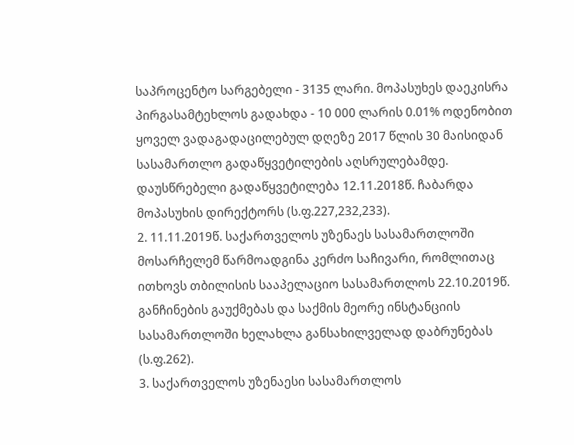საპროცენტო სარგებელი - 3135 ლარი. მოპასუხეს დაეკისრა პირგასამტეხლოს გადახდა - 10 000 ლარის 0.01% ოდენობით ყოველ ვადაგადაცილებულ დღეზე 2017 წლის 30 მაისიდან სასამართლო გადაწყვეტილების აღსრულებამდე. დაუსწრებელი გადაწყვეტილება 12.11.2018წ. ჩაბარდა მოპასუხის დირექტორს (ს.ფ.227,232,233).
2. 11.11.2019წ. საქართველოს უზენაეს სასამართლოში მოსარჩელემ წარმოადგინა კერძო საჩივარი, რომლითაც ითხოვს თბილისის სააპელაციო სასამართლოს 22.10.2019წ. განჩინების გაუქმებას და საქმის მეორე ინსტანციის სასამართლოში ხელახლა განსახილველად დაბრუნებას (ს.ფ.262).
3. საქართველოს უზენაესი სასამართლოს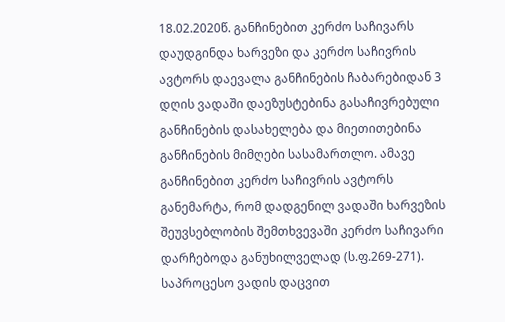18.02.2020წ. განჩინებით კერძო საჩივარს დაუდგინდა ხარვეზი და კერძო საჩივრის ავტორს დაევალა განჩინების ჩაბარებიდან 3 დღის ვადაში დაეზუსტებინა გასაჩივრებული განჩინების დასახელება და მიეთითებინა განჩინების მიმღები სასამართლო. ამავე განჩინებით კერძო საჩივრის ავტორს განემარტა, რომ დადგენილ ვადაში ხარვეზის შეუვსებლობის შემთხვევაში კერძო საჩივარი დარჩებოდა განუხილველად (ს.ფ.269-271). საპროცესო ვადის დაცვით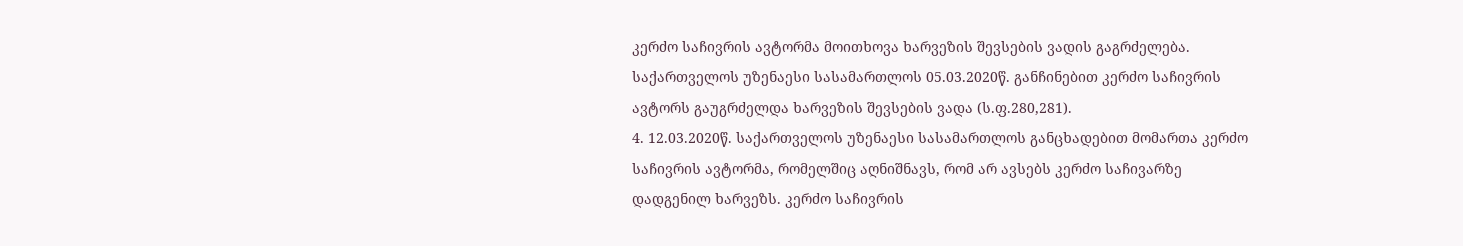კერძო საჩივრის ავტორმა მოითხოვა ხარვეზის შევსების ვადის გაგრძელება. საქართველოს უზენაესი სასამართლოს 05.03.2020წ. განჩინებით კერძო საჩივრის ავტორს გაუგრძელდა ხარვეზის შევსების ვადა (ს.ფ.280,281).
4. 12.03.2020წ. საქართველოს უზენაესი სასამართლოს განცხადებით მომართა კერძო საჩივრის ავტორმა, რომელშიც აღნიშნავს, რომ არ ავსებს კერძო საჩივარზე დადგენილ ხარვეზს. კერძო საჩივრის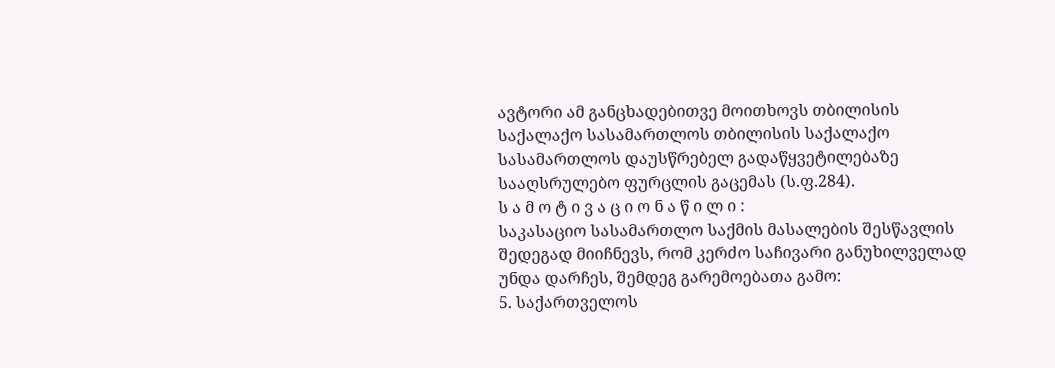ავტორი ამ განცხადებითვე მოითხოვს თბილისის საქალაქო სასამართლოს თბილისის საქალაქო სასამართლოს დაუსწრებელ გადაწყვეტილებაზე სააღსრულებო ფურცლის გაცემას (ს.ფ.284).
ს ა მ ო ტ ი ვ ა ც ი ო ნ ა წ ი ლ ი :
საკასაციო სასამართლო საქმის მასალების შესწავლის შედეგად მიიჩნევს, რომ კერძო საჩივარი განუხილველად უნდა დარჩეს, შემდეგ გარემოებათა გამო:
5. საქართველოს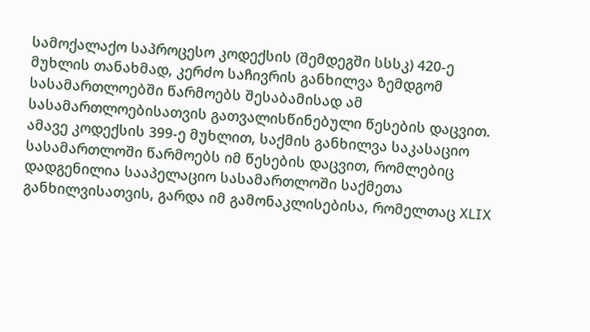სამოქალაქო საპროცესო კოდექსის (შემდეგში სსსკ) 420-ე მუხლის თანახმად, კერძო საჩივრის განხილვა ზემდგომ სასამართლოებში წარმოებს შესაბამისად ამ სასამართლოებისათვის გათვალისწინებული წესების დაცვით. ამავე კოდექსის 399-ე მუხლით, საქმის განხილვა საკასაციო სასამართლოში წარმოებს იმ წესების დაცვით, რომლებიც დადგენილია სააპელაციო სასამართლოში საქმეთა განხილვისათვის, გარდა იმ გამონაკლისებისა, რომელთაც XLIX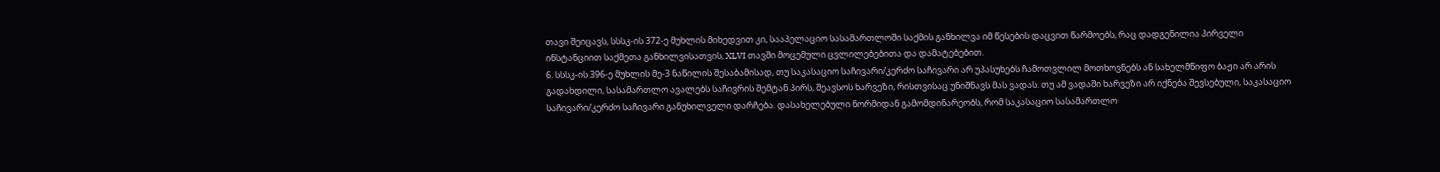თავი შეიცავს, სსსკ-ის 372-ე მუხლის მიხედვით კი, სააპელაციო სასამართლოში საქმის განხილვა იმ წესების დაცვით წარმოებს, რაც დადგენილია პირველი ინსტანციით საქმეთა განხილვისათვის, XLVI თავში მოცემული ცვლილებებითა და დამატებებით.
6. სსსკ-ის 396-ე მუხლის მე-3 ნაწილის შესაბამისად, თუ საკასაციო საჩივარი/კერძო საჩივარი არ უპასუხებს ჩამოთვლილ მოთხოვნებს ან სახელმწიფო ბაჟი არ არის გადახდილი, სასამართლო ავალებს საჩივრის შემტან პირს, შეავსოს ხარვეზი, რისთვისაც უნიშნავს მას ვადას. თუ ამ ვადაში ხარვეზი არ იქნება შევსებული, საკასაციო საჩივარი/კერძო საჩივარი განუხილველი დარჩება. დასახელებული ნორმიდან გამომდინარეობს, რომ საკასაციო სასამართლო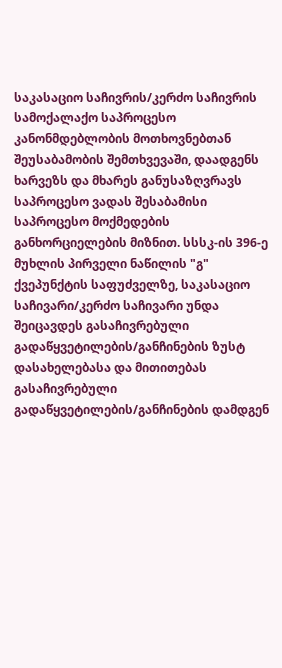საკასაციო საჩივრის/კერძო საჩივრის სამოქალაქო საპროცესო კანონმდებლობის მოთხოვნებთან შეუსაბამობის შემთხვევაში, დაადგენს ხარვეზს და მხარეს განუსაზღვრავს საპროცესო ვადას შესაბამისი საპროცესო მოქმედების განხორციელების მიზნით. სსსკ-ის 396-ე მუხლის პირველი ნაწილის "გ" ქვეპუნქტის საფუძველზე, საკასაციო საჩივარი/კერძო საჩივარი უნდა შეიცავდეს გასაჩივრებული გადაწყვეტილების/განჩინების ზუსტ დასახელებასა და მითითებას გასაჩივრებული გადაწყვეტილების/განჩინების დამდგენ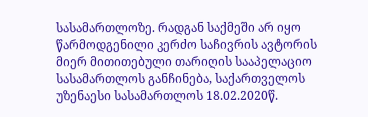სასამართლოზე. რადგან საქმეში არ იყო წარმოდგენილი კერძო საჩივრის ავტორის მიერ მითითებული თარიღის სააპელაციო სასამართლოს განჩინება, საქართველოს უზენაესი სასამართლოს 18.02.2020წ.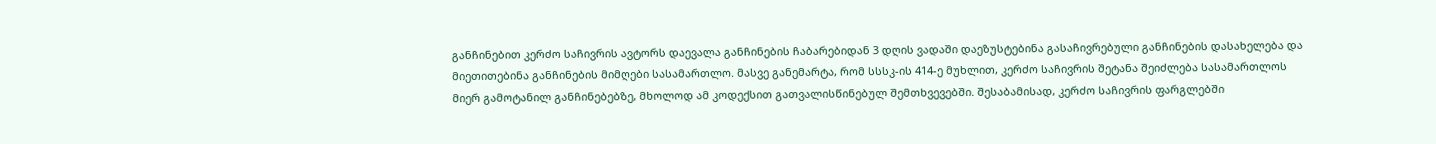განჩინებით კერძო საჩივრის ავტორს დაევალა განჩინების ჩაბარებიდან 3 დღის ვადაში დაეზუსტებინა გასაჩივრებული განჩინების დასახელება და მიეთითებინა განჩინების მიმღები სასამართლო. მასვე განემარტა, რომ სსსკ-ის 414-ე მუხლით, კერძო საჩივრის შეტანა შეიძლება სასამართლოს მიერ გამოტანილ განჩინებებზე, მხოლოდ ამ კოდექსით გათვალისწინებულ შემთხვევებში. შესაბამისად, კერძო საჩივრის ფარგლებში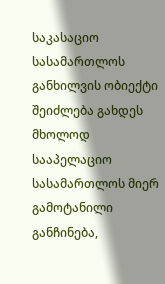საკასაციო სასამართლოს განხილვის ობიექტი შეიძლება გახდეს მხოლოდ სააპელაციო სასამართლოს მიერ გამოტანილი განჩინება,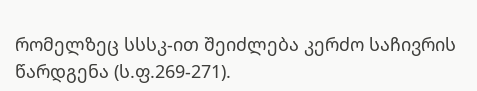რომელზეც სსსკ-ით შეიძლება კერძო საჩივრის წარდგენა (ს.ფ.269-271).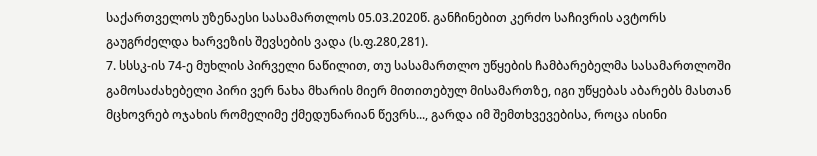საქართველოს უზენაესი სასამართლოს 05.03.2020წ. განჩინებით კერძო საჩივრის ავტორს გაუგრძელდა ხარვეზის შევსების ვადა (ს.ფ.280,281).
7. სსსკ-ის 74-ე მუხლის პირველი ნაწილით, თუ სასამართლო უწყების ჩამბარებელმა სასამართლოში გამოსაძახებელი პირი ვერ ნახა მხარის მიერ მითითებულ მისამართზე, იგი უწყებას აბარებს მასთან მცხოვრებ ოჯახის რომელიმე ქმედუნარიან წევრს..., გარდა იმ შემთხვევებისა, როცა ისინი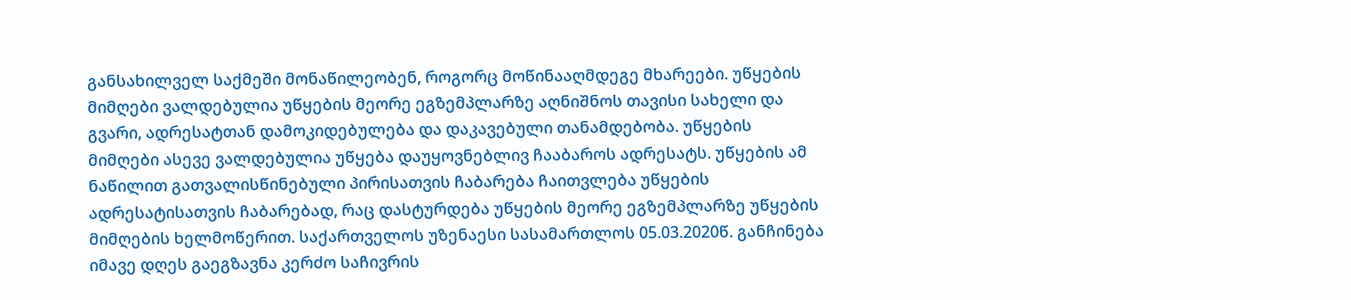განსახილველ საქმეში მონაწილეობენ, როგორც მოწინააღმდეგე მხარეები. უწყების მიმღები ვალდებულია უწყების მეორე ეგზემპლარზე აღნიშნოს თავისი სახელი და გვარი, ადრესატთან დამოკიდებულება და დაკავებული თანამდებობა. უწყების მიმღები ასევე ვალდებულია უწყება დაუყოვნებლივ ჩააბაროს ადრესატს. უწყების ამ ნაწილით გათვალისწინებული პირისათვის ჩაბარება ჩაითვლება უწყების ადრესატისათვის ჩაბარებად, რაც დასტურდება უწყების მეორე ეგზემპლარზე უწყების მიმღების ხელმოწერით. საქართველოს უზენაესი სასამართლოს 05.03.2020წ. განჩინება იმავე დღეს გაეგზავნა კერძო საჩივრის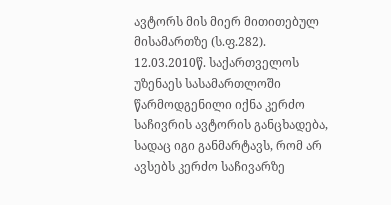ავტორს მის მიერ მითითებულ მისამართზე (ს.ფ.282).
12.03.2010წ. საქართველოს უზენაეს სასამართლოში წარმოდგენილი იქნა კერძო საჩივრის ავტორის განცხადება, სადაც იგი განმარტავს, რომ არ ავსებს კერძო საჩივარზე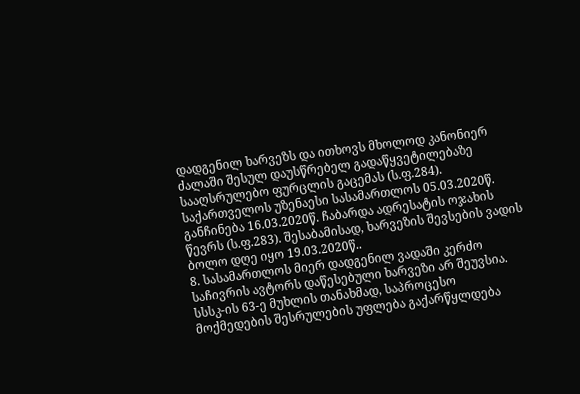დადგენილ ხარვეზს და ითხოვს მხოლოდ კანონიერ ძალაში შესულ დაუსწრებელ გადაწყვეტილებაზე სააღსრულებო ფურცლის გაცემას (ს.ფ.284).
საქართველოს უზენაესი სასამართლოს 05.03.2020წ. განჩინება 16.03.2020წ. ჩაბარდა ადრესატის ოჯახის წევრს (ს.ფ.283). შესაბამისად, ხარვეზის შევსების ვადის ბოლო დღე იყო 19.03.2020წ..
8. სასამართლოს მიერ დადგენილ ვადაში კერძო საჩივრის ავტორს დაწესებული ხარვეზი არ შეუვსია.
სსსკ-ის 63-ე მუხლის თანახმად, საპროცესო მოქმედების შესრულების უფლება გაქარწყლდება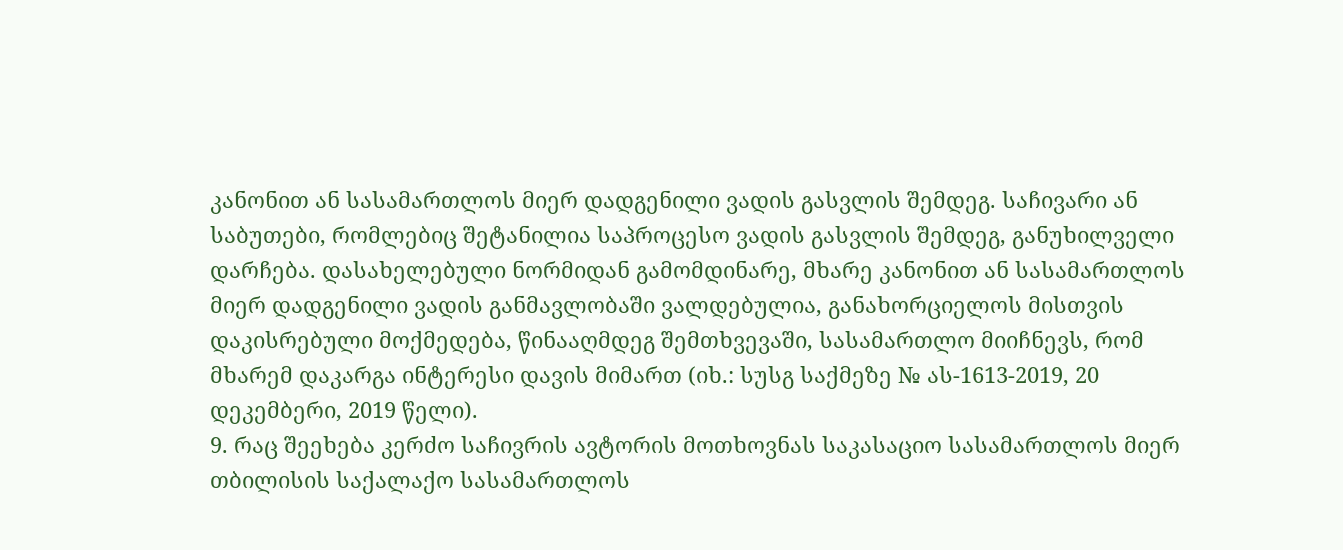კანონით ან სასამართლოს მიერ დადგენილი ვადის გასვლის შემდეგ. საჩივარი ან საბუთები, რომლებიც შეტანილია საპროცესო ვადის გასვლის შემდეგ, განუხილველი დარჩება. დასახელებული ნორმიდან გამომდინარე, მხარე კანონით ან სასამართლოს მიერ დადგენილი ვადის განმავლობაში ვალდებულია, განახორციელოს მისთვის დაკისრებული მოქმედება, წინააღმდეგ შემთხვევაში, სასამართლო მიიჩნევს, რომ მხარემ დაკარგა ინტერესი დავის მიმართ (იხ.: სუსგ საქმეზე № ას-1613-2019, 20 დეკემბერი, 2019 წელი).
9. რაც შეეხება კერძო საჩივრის ავტორის მოთხოვნას საკასაციო სასამართლოს მიერ თბილისის საქალაქო სასამართლოს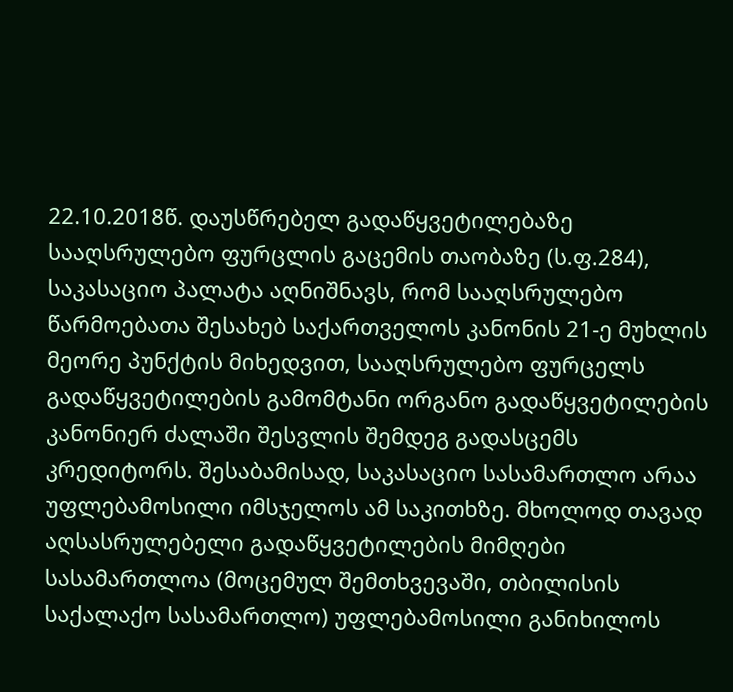22.10.2018წ. დაუსწრებელ გადაწყვეტილებაზე სააღსრულებო ფურცლის გაცემის თაობაზე (ს.ფ.284), საკასაციო პალატა აღნიშნავს, რომ სააღსრულებო წარმოებათა შესახებ საქართველოს კანონის 21-ე მუხლის მეორე პუნქტის მიხედვით, სააღსრულებო ფურცელს გადაწყვეტილების გამომტანი ორგანო გადაწყვეტილების კანონიერ ძალაში შესვლის შემდეგ გადასცემს კრედიტორს. შესაბამისად, საკასაციო სასამართლო არაა უფლებამოსილი იმსჯელოს ამ საკითხზე. მხოლოდ თავად აღსასრულებელი გადაწყვეტილების მიმღები სასამართლოა (მოცემულ შემთხვევაში, თბილისის საქალაქო სასამართლო) უფლებამოსილი განიხილოს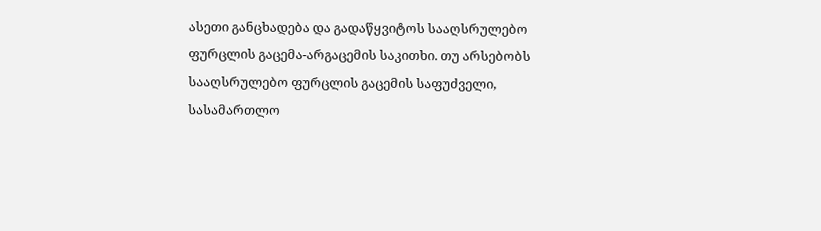ასეთი განცხადება და გადაწყვიტოს სააღსრულებო ფურცლის გაცემა-არგაცემის საკითხი. თუ არსებობს სააღსრულებო ფურცლის გაცემის საფუძველი, სასამართლო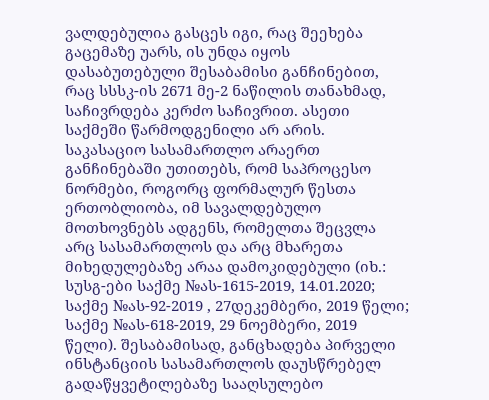ვალდებულია გასცეს იგი, რაც შეეხება გაცემაზე უარს, ის უნდა იყოს დასაბუთებული შესაბამისი განჩინებით, რაც სსსკ-ის 2671 მე-2 ნაწილის თანახმად, საჩივრდება კერძო საჩივრით. ასეთი საქმეში წარმოდგენილი არ არის.
საკასაციო სასამართლო არაერთ განჩინებაში უთითებს, რომ საპროცესო ნორმები, როგორც ფორმალურ წესთა ერთობლიობა, იმ სავალდებულო მოთხოვნებს ადგენს, რომელთა შეცვლა არც სასამართლოს და არც მხარეთა მიხედულებაზე არაა დამოკიდებული (იხ.: სუსგ-ები საქმე №ას-1615-2019, 14.01.2020; საქმე №ას-92-2019 , 27დეკემბერი, 2019 წელი; საქმე №ას-618-2019, 29 ნოემბერი, 2019 წელი). შესაბამისად, განცხადება პირველი ინსტანციის სასამართლოს დაუსწრებელ გადაწყვეტილებაზე სააღსულებო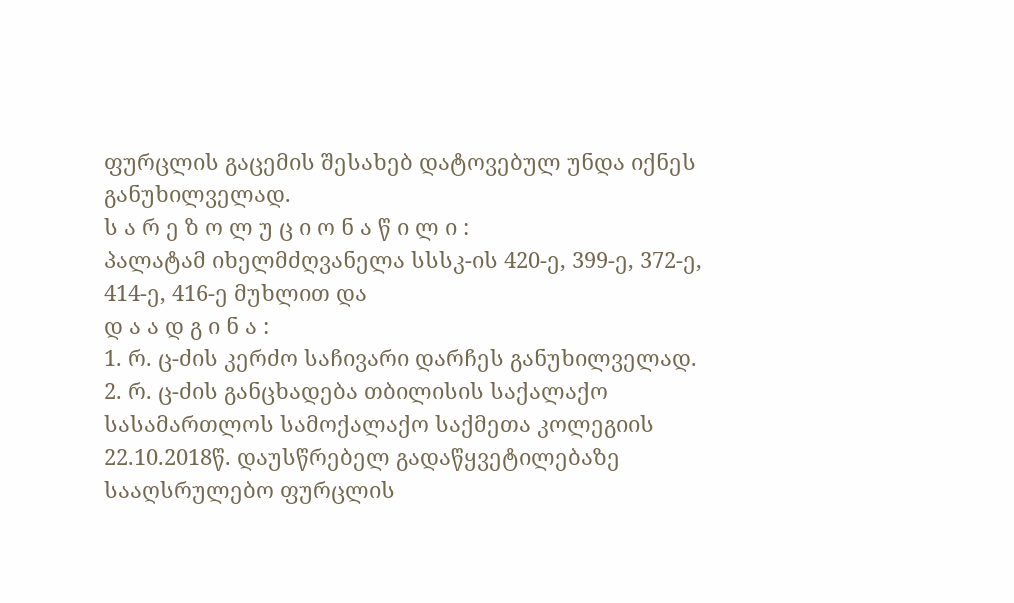ფურცლის გაცემის შესახებ დატოვებულ უნდა იქნეს განუხილველად.
ს ა რ ე ზ ო ლ უ ც ი ო ნ ა წ ი ლ ი :
პალატამ იხელმძღვანელა სსსკ-ის 420-ე, 399-ე, 372-ე, 414-ე, 416-ე მუხლით და
დ ა ა დ გ ი ნ ა :
1. რ. ც-ძის კერძო საჩივარი დარჩეს განუხილველად.
2. რ. ც-ძის განცხადება თბილისის საქალაქო სასამართლოს სამოქალაქო საქმეთა კოლეგიის 22.10.2018წ. დაუსწრებელ გადაწყვეტილებაზე სააღსრულებო ფურცლის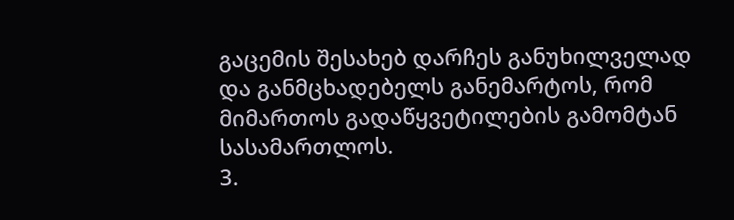გაცემის შესახებ დარჩეს განუხილველად და განმცხადებელს განემარტოს, რომ მიმართოს გადაწყვეტილების გამომტან სასამართლოს.
3.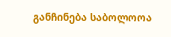განჩინება საბოლოოა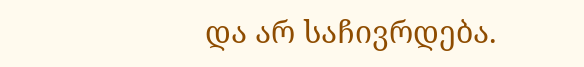და არ საჩივრდება.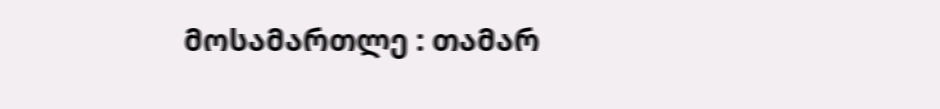მოსამართლე : თამარ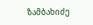ზამბახიძე